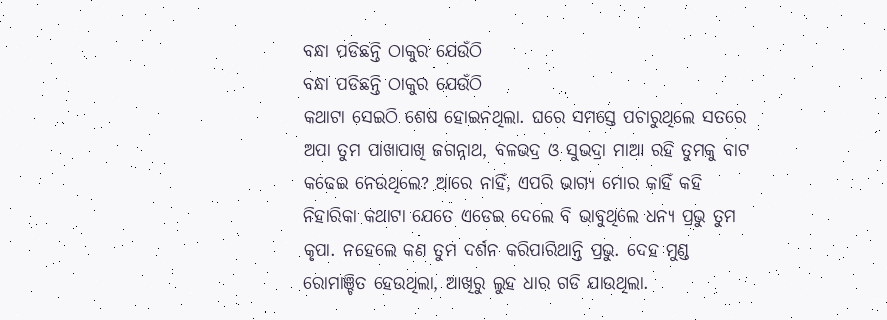ବନ୍ଧା ପଡିଛନ୍ତି ଠାକୁର ଯେଉଁଠି
ବନ୍ଧା ପଡିଛନ୍ତି ଠାକୁର ଯେଉଁଠି
କଥାଟା ସେଇଠି ଶେଷ ହୋଇନଥିଲା. ଘରେ ସମସ୍ତେ ପଚାରୁଥିଲେ ସତରେ ଅପା ତୁମ ପାଖାପାଖି ଜଗନ୍ନାଥ, ବଳଭଦ୍ର ଓ ସୁଭଦ୍ରା ମାଆ ରହି ତୁମକୁ ବାଟ କଢେଇ ନେଉଥିଲେ? ଆରେ ନାହିଁ, ଏପରି ଭାଗ୍ୟ ମୋର କାହିଁ କହି ନିହାରିକା କଥାଟା ଯେତେ ଏଡେଇ ଦେଲେ ବି ଭାବୁଥିଲେ ଧନ୍ୟ ପ୍ରଭୁ ତୁମ କୃପା. ନହେଲେ କଣ ତୁମ ଦର୍ଶନ କରିପାରିଥାନ୍ତି ପ୍ରଭୁ. ଦେହ ମୁଣ୍ଡ ରୋମାଞ୍ଚିତ ହେଉଥିଲା, ଆଖିରୁ ଲୁହ ଧାର ଗଡି ଯାଉଥିଲା.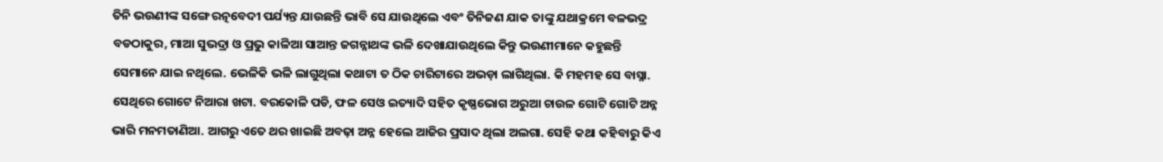ତିନି ଭଉଣୀଙ୍କ ସଙ୍ଗେ ରତ୍ନବେଦୀ ପର୍ଯ୍ୟନ୍ତ ଯାଉଛନ୍ତି ଭାବି ସେ ଯାଉଥିଲେ ଏବଂ ତିନିଜଣ ଯାକ ତାଙ୍କୁ ଯଥାକ୍ରମେ ବଳଭଦ୍ର ବଡଠାକୁର, ମାଆ ସୁଭଦ୍ରା ଓ ପ୍ରଭୁ କାଳିଆ ସାଆନ୍ତ ଜଗନ୍ନାଥଙ୍କ ଭଳି ଦେଖାଯାଉଥିଲେ କିନ୍ତୁ ଭଉଣୀମାନେ କହୁଛନ୍ତି ସେମାନେ ଯାଇ ନଥିଲେ. ଭେଳିକି ଭଳି ଲାଗୁଥିଲା କଥାଟା ତ ଠିକ ଚାରିଟାରେ ଅଭଡ଼ା ଲାଗିଥିଲା. କି ମହମହ ସେ ବାସ୍ନା. ସେଥିରେ ଗୋଟେ ନିଆରା ଖଟା. ବରକୋଳି ପଡି, ଫଳ ସେଓ ଇତ୍ୟାଦି ସହିତ କୃଷ୍ଣଭୋଗ ଅରୁଆ ଚାଉଳ ଗୋଟି ଗୋଟି ଅନ୍ନ ଭାରି ମନମତାଣିଆ. ଆଗରୁ ଏତେ ଥର ଖାଇଛି ଅବଢ଼ା ଅନ୍ନ ହେଲେ ଆଜିର ପ୍ରସାଦ ଥିଲା ଅଲଗା. ସେହି କଥା କହିବାରୁ କିଏ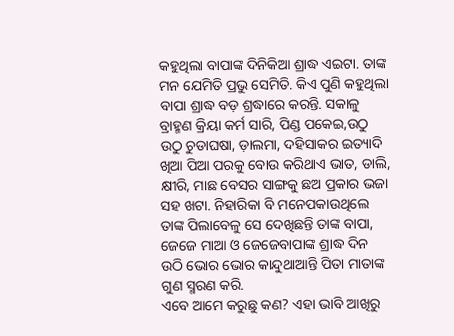କହୁଥିଲା ବାପାଙ୍କ ଦିନିକିଆ ଶ୍ରାଦ୍ଧ ଏଇଟା. ତାଙ୍କ ମନ ଯେମିତି ପ୍ରଭୁ ସେମିତି. କିଏ ପୁଣି କହୁଥିଲା ବାପା ଶ୍ରାଦ୍ଧ ବଡ଼ ଶ୍ରଦ୍ଧାରେ କରନ୍ତି. ସକାଳୁ ବ୍ରାହ୍ମଣ କ୍ରିୟା କର୍ମ ସାରି, ପିଣ୍ଡ ପକେଇ,ଉଠୁ ଉଠୁ ଚୁଡାଘଷା, ଡ଼ାଲମା, ଦହିସାକର ଇତ୍ୟାଦି ଖିଆ ପିଆ ପରକୁ ବୋଉ କରିଥାଏ ଭାତ, ଡାଲି, କ୍ଷୀରି, ମାଛ ବେସର ସାଙ୍ଗକୁ ଛଅ ପ୍ରକାର ଭଜା ସହ ଖଟା. ନିହାରିକା ବି ମନେପକାଉଥିଲେ ତାଙ୍କ ପିଲାବେଳୁ ସେ ଦେଖିଛନ୍ତି ତାଙ୍କ ବାପା, ଜେଜେ ମାଆ ଓ ଜେଜେବାପାଙ୍କ ଶ୍ରାଦ୍ଧ ଦିନ ଉଠି ଭୋର ଭୋର କାନ୍ଦୁଥାଆନ୍ତି ପିତା ମାତାଙ୍କ ଗୁଣ ସ୍ମରଣ କରି.
ଏବେ ଆମେ କରୁଛୁ କଣ? ଏହା ଭାବି ଆଖିରୁ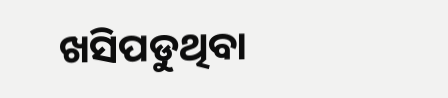ଖସିପଡୁଥିବା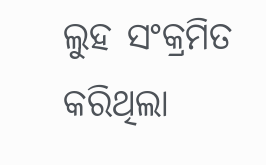ଲୁହ ସଂକ୍ରମିତ କରିଥିଲା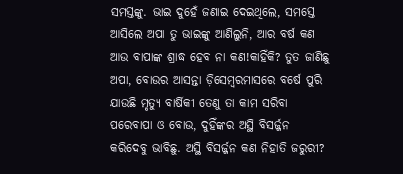ସମସ୍ତଙ୍କୁ. ଭାଇ ଦୁହେଁ ଜଣାଇ ଦେଇଥିଲେ, ସମସ୍ତେ ଆସିଲେ ଅପା ତୁ ଭାଇଙ୍କୁ ଆଣିଲୁନି, ଆର ବର୍ଷ କଣ ଆଉ ବାପାଙ୍କ ଶ୍ରାଦ୍ଧ ହେବ ନା କଣ!କାହିଁକି? ତୁତ ଜାଣିଛୁ ଅପା, ବୋଉର ଆସନ୍ତା ଡ଼ିସେମ୍ବରମାସରେ ବର୍ଷେ ପୁରି ଯାଉଛି ମୃତ୍ୟୁ ବାର୍ଷିକୀ ତେଣୁ ତା କାମ ସରିବା ପରେବାପା ଓ ବୋଉ, ଦୁହିଁଙ୍କର ଅସ୍ଥି ବିସର୍ଜ୍ଜନ କରିଦେବୁ ଭାବିଛୁ. ଅସ୍ଥି ବିସର୍ଜ୍ଜନ କଣ ନିହାତି ଜରୁରୀ?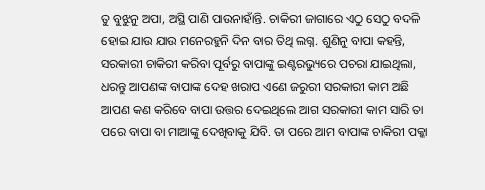ତୁ ବୁଝୁନୁ ଅପା, ଅସ୍ଥି ପାଣି ପାଉନାହାଁନ୍ତି. ଚାକିରୀ ଜାଗାରେ ଏଠୁ ସେଠୁ ବଦଳି ହୋଇ ଯାଉ ଯାଉ ମନେରହୁନି ଦିନ ବାର ତିଥି ଲଗ୍ନ. ଶୁଣିନୁ ବାପା କହନ୍ତି, ସରକାରୀ ଚାକିରୀ କରିବା ପୂର୍ବରୁ ବାପାଙ୍କୁ ଇଣ୍ଟରଭ୍ୟୁରେ ପଚରା ଯାଇଥିଲା, ଧରନ୍ତୁ ଆପଣଙ୍କ ବାପାଙ୍କ ଦେହ ଖରାପ ଏଣେ ଜରୁରୀ ସରକାରୀ କାମ ଅଛି ଆପଣ କଣ କରିବେ ବାପା ଉତ୍ତର ଦେଇଥିଲେ ଆଗ ସରକାରୀ କାମ ସାରି ତା ପରେ ବାପା ବା ମାଆଙ୍କୁ ଦେଖିବାକୁ ଯିବି. ତା ପରେ ଆମ ବାପାଙ୍କ ଚାକିରୀ ପକ୍କା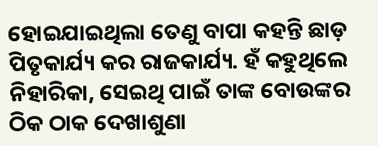ହୋଇଯାଇଥିଲା ତେଣୁ ବାପା କହନ୍ତି ଛାଡ଼ ପିତୃକାର୍ଯ୍ୟ କର ରାଜକାର୍ଯ୍ୟ. ହଁ କହୁଥିଲେ ନିହାରିକା, ସେଇଥି ପାଇଁ ତାଙ୍କ ବୋଉଙ୍କର ଠିକ ଠାକ ଦେଖାଶୁଣା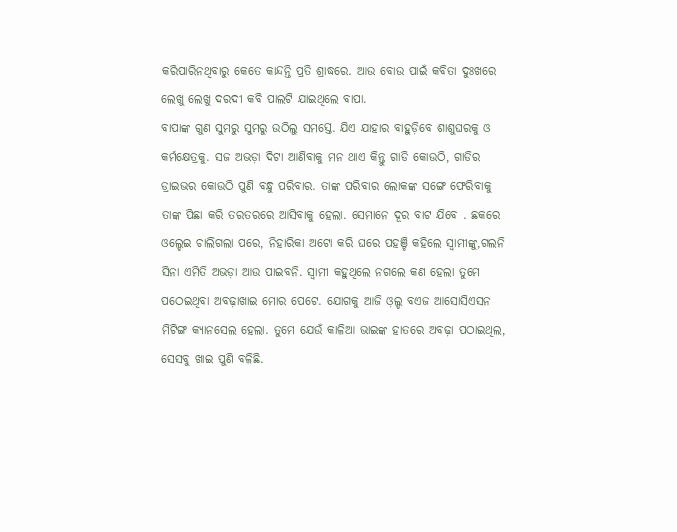କରିପାରିନଥିବାରୁ କେତେ କାନ୍ଦନ୍ତି ପ୍ରତି ଶ୍ରାଦ୍ଧରେ. ଆଉ ବୋଉ ପାଇଁ କବିତା ଦୁଃଖରେ ଲେଖୁ ଲେଖୁ ଦରଦୀ କବି ପାଲଟି ଯାଇଥିଲେ ବାପା.
ବାପାଙ୍କ ଗୁଣ ସୁମରୁ ସୁମରୁ ଉଠିଲୁ ସମସ୍ତେ. ଯିଏ ଯାହାର ବାହୁଡ଼ିବେ ଶାଶୁଘରକୁ ଓ କର୍ମକ୍ଷେତ୍ରକୁ. ସଜ ଅଭଡ଼ା ଦିଟା ଆଣିବାକୁ ମନ ଥାଏ କିନ୍ତୁ ଗାଡି କୋଉଠି, ଗାଡିର ଡ୍ରାଇଭର କୋଉଠି ପୁଣି ବନ୍ଧୁ ପରିବାର. ତାଙ୍କ ପରିବାର ଲୋକଙ୍କ ସଙ୍ଗେ ଫେରିବାକୁ ତାଙ୍କ ପିଛା କରି ତରତରରେ ଆସିବାକୁ ହେଲା. ସେମାନେ ଦୂର ବାଟ ଯିବେ . ଛକରେ ଓଲ୍ହେଇ ଚାଲିଗଲା ପରେ, ନିହାରିକା ଅଟୋ କରି ଘରେ ପହଞ୍ଚି କହିଲେ ସ୍ୱାମୀଙ୍କୁ,ଗଲନି ସିନା ଏମିତି ଅଭଡ଼ା ଆଉ ପାଇବନି. ସ୍ବାମୀ କହୁଥିଲେ ନଗଲେ କଣ ହେଲା ତୁମେ ପଠେଇଥିବା ଅବଢ଼ାଖାଇ ମୋର ପେଟେ. ଯୋଗକୁ ଆଜି ଓ଼ଲ୍ଡ ବଏଜ ଆସୋସିଏସନ ମିଟିଙ୍ଗ କ୍ୟାନସେଲ ହେଲା. ତୁମେ ଯେଉଁ କାଳିଆ ଭାଇଙ୍କ ହାତରେ ଅବଢ଼ା ପଠାଇଥିଲ, ସେସବୁ ଖାଇ ପୁଣି ବଳିଛି.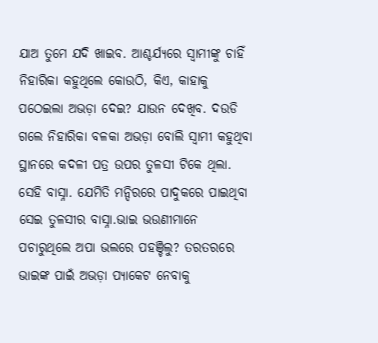ଯାଅ ତୁମେ ଯଦି ଖାଇବ. ଆଶ୍ଚର୍ଯ୍ୟରେ ସ୍ୱାମୀଙ୍କୁ ଚାହିଁ ନିହାରିକା କହୁଥିଲେ କୋଉଠି, କିଏ, କାହାକୁ ପଠେଇଲା ଅଭଡ଼ା ଦେଇ? ଯାଉନ ଦେଖିବ. ଦଉଡି ଗଲେ ନିହାରିକା ବଳକା ଅଭଡ଼ା ବୋଲି ସ୍ୱାମୀ କହୁଥିବା ସ୍ଥାନରେ କଦଳୀ ପତ୍ର ଉପର ତୁଳସୀ ଟିକେ ଥିଲା. ସେହି ବାସ୍ନା. ଯେମିତି ମନ୍ଦିରରେ ପାଦୁକରେ ପାଇଥିବା ସେଇ ତୁଳସୀର ବାସ୍ନା.ଭାଇ ଭଉଣୀମାନେ ପଚାରୁଥିଲେ ଅପା ଭଲରେ ପହଞ୍ଚିଲୁ? ତରତରରେ ଭାଇଙ୍କ ପାଇଁ ଅଭଡ଼ା ପ୍ୟାକେଟ ନେବାକୁ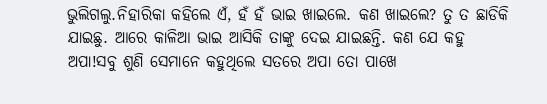ଭୁଲିଗଲୁ.ନିହାରିକା କହିଲେ ଏଁ, ହଁ ହଁ ଭାଇ ଖାଇଲେ. କଣ ଖାଇଲେ? ତୁ ତ ଛାଡିକି ଯାଇଛୁ. ଆରେ କାଳିଆ ଭାଇ ଆସିକି ତାଙ୍କୁ ଦେଇ ଯାଇଛନ୍ତି. କଣ ଯେ କହୁ ଅପା!ସବୁ ଶୁଣି ସେମାନେ କହୁଥିଲେ ସତରେ ଅପା ତୋ ପାଖେ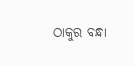ଠାକୁର ବନ୍ଧା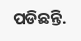ପଡିଛନ୍ତି.